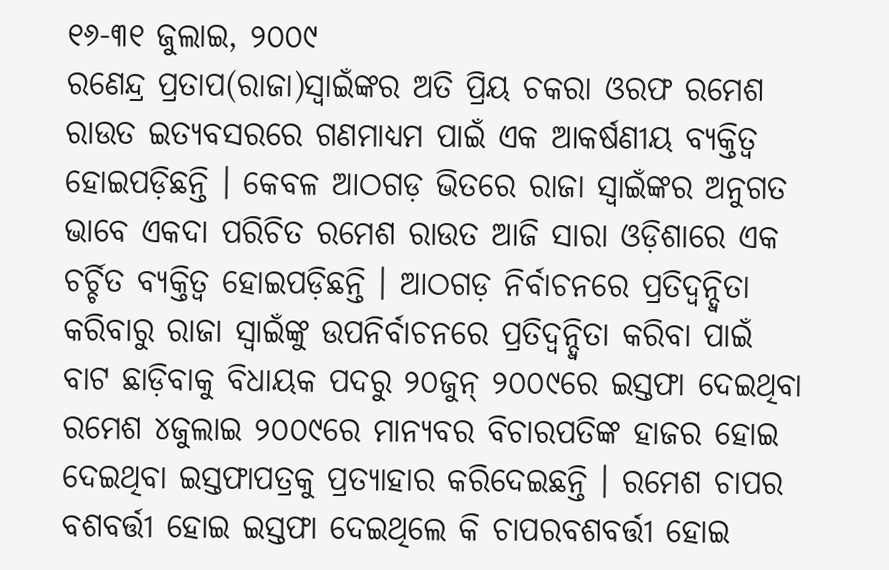୧୬-୩୧ ଜୁଲାଇ, ୨୦୦୯
ରଣେନ୍ଦ୍ର ପ୍ରତାପ(ରାଜା)ସ୍ୱାଇଁଙ୍କର ଅତି ପ୍ରିୟ ଚକରା ଓରଫ ରମେଶ ରାଉତ ଇତ୍ୟବସରରେ ଗଣମାଧ୍ୟମ ପାଇଁ ଏକ ଆକର୍ଷଣୀୟ ବ୍ୟକ୍ତିତ୍ୱ ହୋଇପଡ଼ିଛନ୍ତି । କେବଳ ଆଠଗଡ଼ ଭିତରେ ରାଜା ସ୍ୱାଇଁଙ୍କର ଅନୁଗତ ଭାବେ ଏକଦା ପରିଚିତ ରମେଶ ରାଉତ ଆଜି ସାରା ଓଡ଼ିଶାରେ ଏକ ଚର୍ଚ୍ଚିତ ବ୍ୟକ୍ତିତ୍ୱ ହୋଇପଡ଼ିଛନ୍ତି । ଆଠଗଡ଼ ନିର୍ବାଚନରେ ପ୍ରତିଦ୍ୱନ୍ଦ୍ୱିତା କରିବାରୁ ରାଜା ସ୍ୱାଇଁଙ୍କୁ ଉପନିର୍ବାଚନରେ ପ୍ରତିଦ୍ୱନ୍ଦ୍ୱିତା କରିବା ପାଇଁ ବାଟ ଛାଡ଼ିବାକୁ ବିଧାୟକ ପଦରୁ ୨୦ଜୁନ୍ ୨୦୦୯ରେ ଇସ୍ତଫା ଦେଇଥିବା ରମେଶ ୪ଜୁଲାଇ ୨୦୦୯ରେ ମାନ୍ୟବର ବିଚାରପତିଙ୍କ ହାଜର ହୋଇ ଦେଇଥିବା ଇସ୍ତଫାପତ୍ରକୁ ପ୍ରତ୍ୟାହାର କରିଦେଇଛନ୍ତି । ରମେଶ ଚାପର ବଶବର୍ତ୍ତୀ ହୋଇ ଇସ୍ତଫା ଦେଇଥିଲେ କି ଚାପରବଶବର୍ତ୍ତୀ ହୋଇ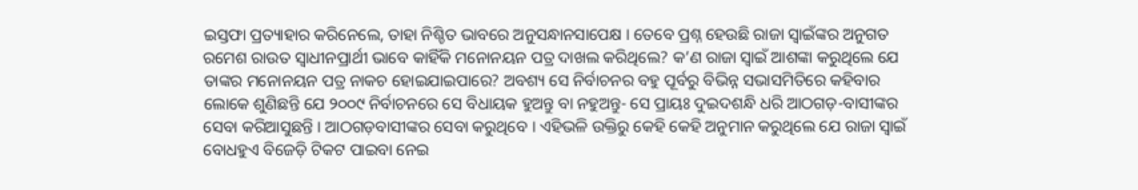ଇସ୍ତଫା ପ୍ରତ୍ୟାହାର କରିନେଲେ, ତାହା ନିଶ୍ଚିତ ଭାବରେ ଅନୁସନ୍ଧାନସାପେକ୍ଷ । ତେବେ ପ୍ରଶ୍ନ ହେଉଛି ରାଜା ସ୍ୱାଇଁଙ୍କର ଅନୁଗତ ରମେଶ ରାଉତ ସ୍ୱାଧୀନପ୍ରାର୍ଥୀ ଭାବେ କାହିଁକି ମନୋନୟନ ପତ୍ର ଦାଖଲ କରିଥିଲେ? କ’ଣ ରାଜା ସ୍ୱାଇଁ ଆଶଙ୍କା କରୁଥିଲେ ଯେ ତାଙ୍କର ମନୋନୟନ ପତ୍ର ନାକଚ ହୋଇଯାଇପାରେ? ଅବଶ୍ୟ ସେ ନିର୍ବାଚନର ବହୁ ପୂର୍ବରୁ ବିଭିନ୍ନ ସଭାସମିତିରେ କହିବାର ଲୋକେ ଶୁଣିଛନ୍ତି ଯେ ୨୦୦୯ ନିର୍ବାଚନରେ ସେ ବିଧାୟକ ହୁଅନ୍ତୁ ବା ନହୁଅନ୍ତୁ- ସେ ପ୍ରାୟଃ ଦୁଇଦଶନ୍ଧି ଧରି ଆଠଗଡ଼-ବାସୀଙ୍କର ସେବା କରିଆସୁଛନ୍ତି । ଆଠଗଡ଼ବାସୀଙ୍କର ସେବା କରୁଥିବେ । ଏହିଭଳି ଉକ୍ତିରୁ କେହି କେହି ଅନୁମାନ କରୁଥିଲେ ଯେ ରାଜା ସ୍ୱାଇଁ ବୋଧହୁଏ ବିଜେଡ଼ି ଟିକଟ ପାଇବା ନେଇ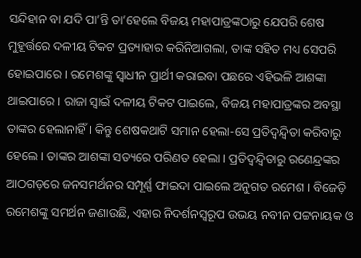ସନ୍ଦିହାନ ବା ଯଦି ପା’ନ୍ତି ତା’ହେଲେ ବିଜୟ ମହାପାତ୍ରଙ୍କଠାରୁ ଯେପରି ଶେଷ ମୁହୂର୍ତ୍ତରେ ଦଳୀୟ ଟିକଟ ପ୍ରତ୍ୟାହାର କରିନିଆଗଲା, ତାଙ୍କ ସହିତ ମଧ୍ୟ ସେପରି ହୋଇପାରେ । ରମେଶଙ୍କୁ ସ୍ୱାଧୀନ ପ୍ରାର୍ଥୀ କରାଇବା ପଛରେ ଏହିଭଳି ଆଶଙ୍କା ଥାଇପାରେ । ରାଜା ସ୍ୱାଇଁ ଦଳୀୟ ଟିକଟ ପାଇଲେ, ବିଜୟ ମହାପାତ୍ରଙ୍କର ଅବସ୍ଥା ତାଙ୍କର ହେଲାନାହିଁ । କିନ୍ତୁ ଶେଷକଥାଟି ସମାନ ହେଲା-ସେ ପ୍ରତିଦ୍ୱନ୍ଦ୍ୱିତା କରିବାରୁ ହେଲେ । ତାଙ୍କର ଆଶଙ୍କା ସତ୍ୟରେ ପରିଣତ ହେଲା । ପ୍ରତିଦ୍ୱନ୍ଦ୍ୱିତାରୁ ରଣେନ୍ଦ୍ରଙ୍କର ଆଠଗଡ଼ରେ ଜନସମର୍ଥନର ସମ୍ପୂର୍ଣ୍ଣ ଫାଇଦା ପାଇଲେ ଅନୁଗତ ରମେଶ । ବିଜେଡ଼ି ରମେଶଙ୍କୁ ସମର୍ଥନ ଜଣାଉଛି, ଏହାର ନିଦର୍ଶନସ୍ୱରୂପ ଉଭୟ ନବୀନ ପଟ୍ଟନାୟକ ଓ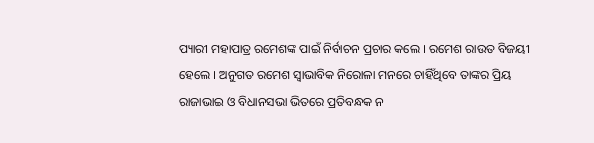ପ୍ୟାରୀ ମହାପାତ୍ର ରମେଶଙ୍କ ପାଇଁ ନିର୍ବାଚନ ପ୍ରଚାର କଲେ । ରମେଶ ରାଉତ ବିଜୟୀ ହେଲେ । ଅନୁଗତ ରମେଶ ସ୍ୱାଭାବିକ ନିରୋଳା ମନରେ ଚାହିଁଥିବେ ତାଙ୍କର ପ୍ରିୟ ରାଜାଭାଇ ଓ ବିଧାନସଭା ଭିତରେ ପ୍ରତିବନ୍ଧକ ନ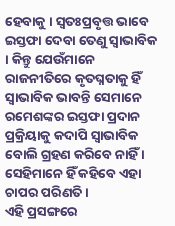ହେବାକୁ । ସ୍ୱତଃପ୍ରବୃତ୍ତ ଭାବେ ଇସ୍ତଫା ଦେବା ତେଣୁ ସ୍ୱାଭାବିକ । କିନ୍ତୁ ଯେଉଁମାନେ ରାଜନୀତିରେ କୃତଘ୍ନତାକୁ ହିଁ ସ୍ୱାଭାବିକ ଭାବନ୍ତି ସେମାନେ ରମେଶଙ୍କର ଇସ୍ତଫା ପ୍ରଦାନ ପ୍ରକ୍ରିୟାକୁ କଦାପି ସ୍ୱାଭାବିକ ବୋଲି ଗ୍ରହଣ କରିବେ ନାହିଁ । ସେହିମାନେ ହିଁ କହିବେ ଏହା ଚାପର ପରିଣତି ।
ଏହି ପ୍ରସଙ୍ଗରେ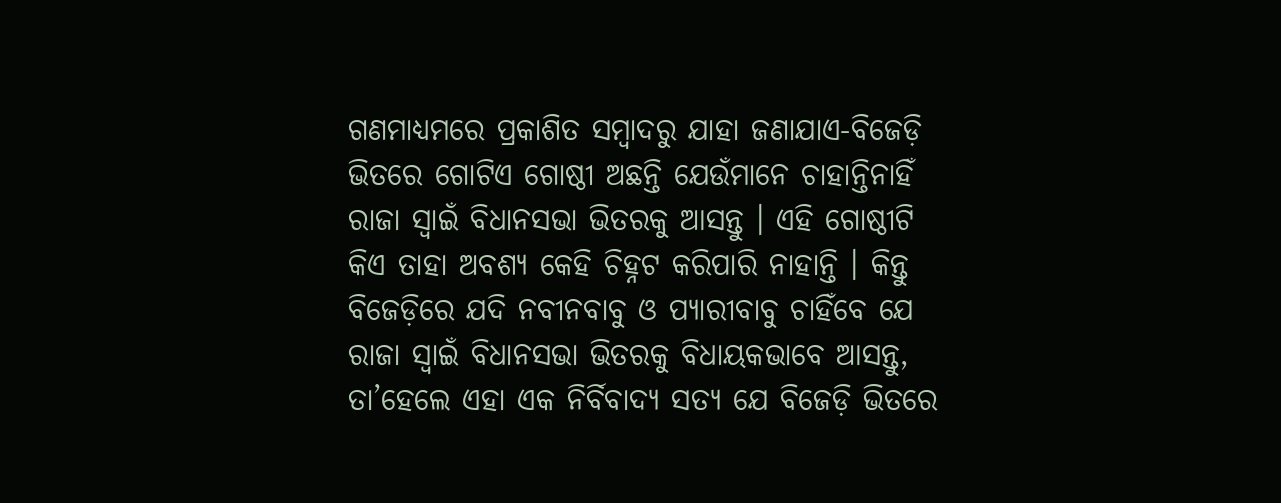ଗଣମାଧ୍ୟମରେ ପ୍ରକାଶିତ ସମ୍ବାଦରୁ ଯାହା ଜଣାଯାଏ-ବିଜେଡ଼ି ଭିତରେ ଗୋଟିଏ ଗୋଷ୍ଠୀ ଅଛନ୍ତି ଯେଉଁମାନେ ଚାହାନ୍ତିନାହିଁ ରାଜା ସ୍ୱାଇଁ ବିଧାନସଭା ଭିତରକୁ ଆସନ୍ତୁ । ଏହି ଗୋଷ୍ଠୀଟି କିଏ ତାହା ଅବଶ୍ୟ କେହି ଚିହ୍ନଟ କରିପାରି ନାହାନ୍ତି । କିନ୍ତୁ ବିଜେଡ଼ିରେ ଯଦି ନବୀନବାବୁ ଓ ପ୍ୟାରୀବାବୁ ଚାହିଁବେ ଯେ ରାଜା ସ୍ୱାଇଁ ବିଧାନସଭା ଭିତରକୁ ବିଧାୟକଭାବେ ଆସନ୍ତୁ, ତା’ହେଲେ ଏହା ଏକ ନିର୍ବିବାଦ୍ୟ ସତ୍ୟ ଯେ ବିଜେଡ଼ି ଭିତରେ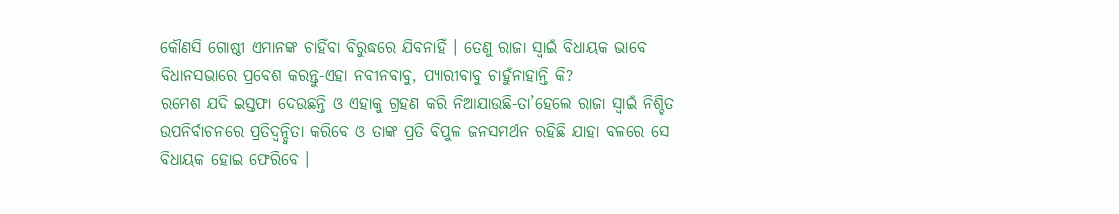କୌଣସି ଗୋଷ୍ଠୀ ଏମାନଙ୍କ ଚାହିଁବା ବିରୁଦ୍ଧରେ ଯିବନାହିଁ । ତେଣୁ ରାଜା ସ୍ୱାଇଁ ବିଧାୟକ ଭାବେ ବିଧାନସଭାରେ ପ୍ରବେଶ କରନ୍ତୁ-ଏହା ନବୀନବାବୁ, ପ୍ୟାରୀବାବୁ ଚାହୁଁନାହାନ୍ତି କି?
ରମେଶ ଯଦି ଇସ୍ତଫା ଦେଉଛନ୍ତି ଓ ଏହାକୁ ଗ୍ରହଣ କରି ନିଆଯାଉଛି-ତା’ହେଲେ ରାଜା ସ୍ୱାଇଁ ନିଶ୍ଚିତ ଉପନିର୍ବାଚନରେ ପ୍ରତିଦ୍ୱନ୍ଦ୍ୱିତା କରିବେ ଓ ତାଙ୍କ ପ୍ରତି ବିପୁଳ ଜନସମର୍ଥନ ରହିଛି ଯାହା ବଳରେ ସେ ବିଧାୟକ ହୋଇ ଫେରିବେ ।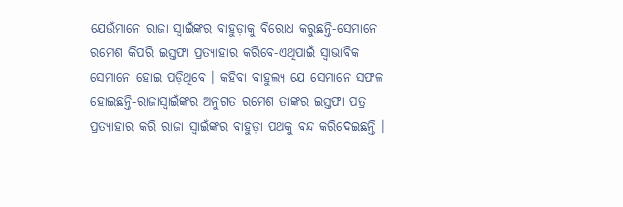ଯେଉଁମାନେ ରାଜା ସ୍ୱାଇଁଙ୍କର ବାହୁଡ଼ାକୁ ବିରୋଧ କରୁଛନ୍ତି-ସେମାନେ ରମେଶ କିପରି ଇସ୍ତଫା ପ୍ରତ୍ୟାହାର କରିବେ-ଏଥିପାଇଁ ସ୍ୱାଭାବିକ ସେମାନେ ହୋଇ ପଡ଼ିଥିବେ । କହିବା ବାହୁଲ୍ୟ ଯେ ସେମାନେ ସଫଳ ହୋଇଛନ୍ତି-ରାଜାସ୍ୱାଇଁଙ୍କର ଅନୁଗତ ରମେଶ ତାଙ୍କର ଇସ୍ତଫା ପତ୍ର ପ୍ରତ୍ୟାହାର କରି ରାଜା ସ୍ୱାଇଁଙ୍କର ବାହୁଡ଼ା ପଥକୁ ବନ୍ଦ କରିଦେଇଛନ୍ତି ।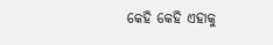କେହି କେହି ଏହାକୁ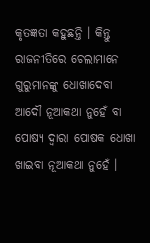କୃତଜ୍ଞତା କହୁଛନ୍ତି । କିନ୍ତୁ ରାଜନୀତିରେ ଚେଲାମାନେ ଗୁରୁମାନଙ୍କୁ ଧୋଖାଦେବା ଆଦୌ ନୂଆକଥା ନୁହେଁ ବା ପୋଷ୍ୟ ଦ୍ୱାରା ପୋଷକ ଧୋଖା ଖାଇବା ନୂଆକଥା ନୁହେଁ ।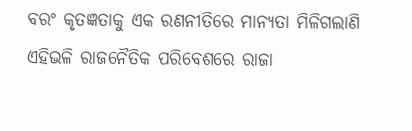ବରଂ କୃତଜ୍ଞତାକୁ ଏକ ରଣନୀତିରେ ମାନ୍ୟତା ମିଳିଗଲାଣି ଏହିଭଳି ରାଜନୈତିକ ପରିବେଶରେ ରାଜା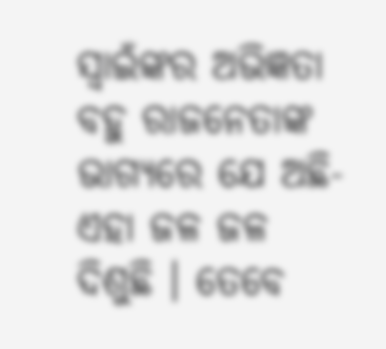ସ୍ୱାଇଁଙ୍କର ଅଭିଜ୍ଞତା ବହୁ ରାଜନେତାଙ୍କ ଭାଗ୍ୟରେ ଯେ ଅଛି-ଏହା ଜଳ ଜଳ ଦିଶୁଛି । ତେବେ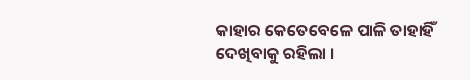କାହାର କେତେବେଳେ ପାଳି ତାହାହିଁ ଦେଖିବାକୁ ରହିଲା ।